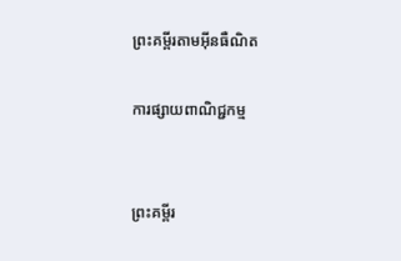ព្រះគម្ពីរតាមអ៊ីនធឺណិត

ការផ្សាយពាណិជ្ជកម្ម


ព្រះគម្ពីរ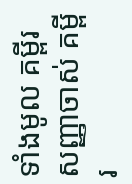ទាំងមូល គម្ពីរសញ្ញាចាស់ គម្ពីរ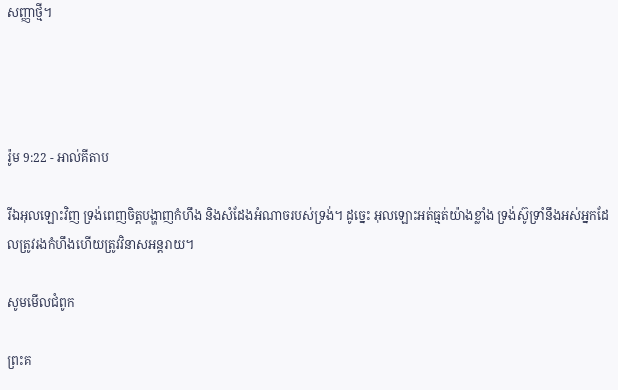សញ្ញាថ្មី។




រ៉ូម 9:22 - អាល់គីតាប

រីឯអុលឡោះវិញ ទ្រង់ពេញចិត្តបង្ហាញកំហឹង និងសំដែងអំណាចរបស់ទ្រង់។ ដូច្នេះ អុលឡោះអត់‌ធ្មត់យ៉ាងខ្លាំង ទ្រង់ស៊ូទ្រាំនឹងអស់អ្នកដែលត្រូវរងកំហឹងហើយត្រូវវិនាសអន្ដរាយ។

សូមមើលជំពូក

ព្រះគ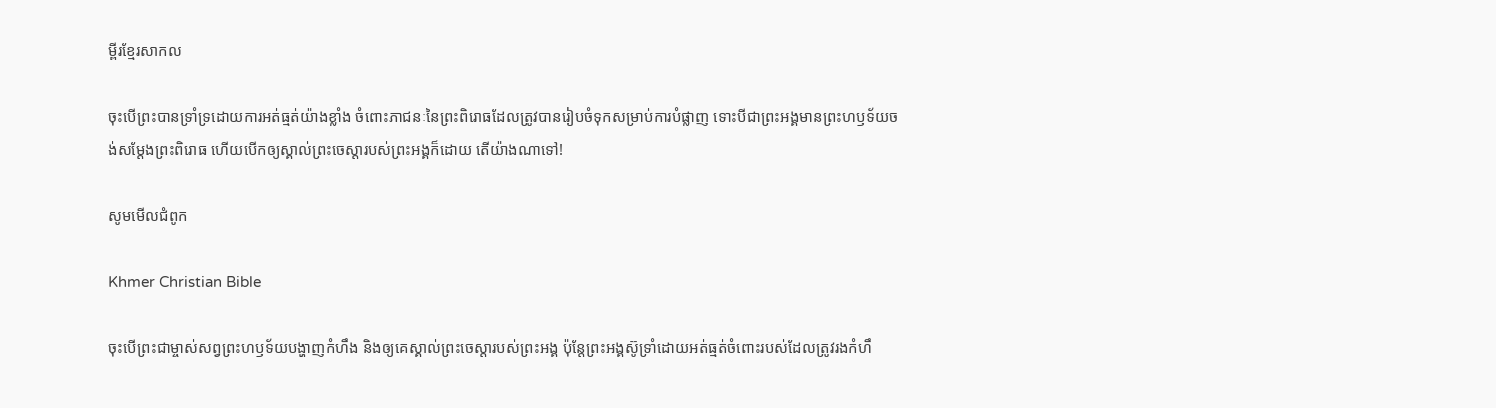ម្ពីរខ្មែរសាកល

ចុះបើព្រះបានទ្រាំទ្រដោយការអត់ធ្មត់យ៉ាងខ្លាំង ចំពោះភាជនៈនៃព្រះពិរោធដែលត្រូវបានរៀបចំទុកសម្រាប់ការបំផ្លាញ ទោះបីជាព្រះអង្គមានព្រះហឫទ័យចង់សម្ដែងព្រះពិរោធ ហើយបើកឲ្យស្គាល់ព្រះចេស្ដារបស់ព្រះអង្គក៏ដោយ តើយ៉ាងណាទៅ!

សូមមើលជំពូក

Khmer Christian Bible

ចុះបើព្រះជាម្ចាស់សព្វព្រះហឫទ័យបង្ហាញកំហឹង និងឲ្យគេស្គាល់ព្រះចេស្ដារបស់ព្រះអង្គ ប៉ុន្ដែព្រះអង្គស៊ូទ្រាំដោយអត់ធ្មត់ចំពោះរបស់ដែលត្រូវរងកំហឹ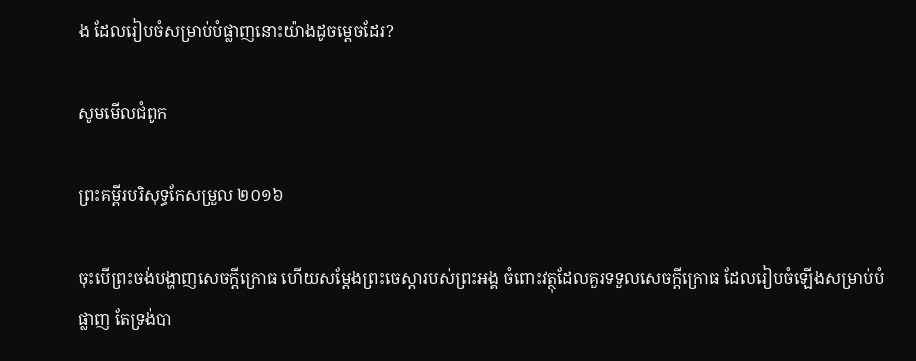ង ដែលរៀបចំសម្រាប់បំផ្លាញនោះយ៉ាងដូចម្ដេចដែរ?

សូមមើលជំពូក

ព្រះគម្ពីរបរិសុទ្ធកែសម្រួល ២០១៦

ចុះបើព្រះចង់បង្ហាញសេចក្តី‌ក្រោធ ហើយសម្ដែងព្រះ‌ចេស្តារបស់ព្រះ‌អង្គ ចំពោះវត្ថុដែលគួរទទួលសេចក្ដីក្រោធ ដែលរៀបចំឡើងសម្រាប់បំផ្លាញ តែទ្រង់បា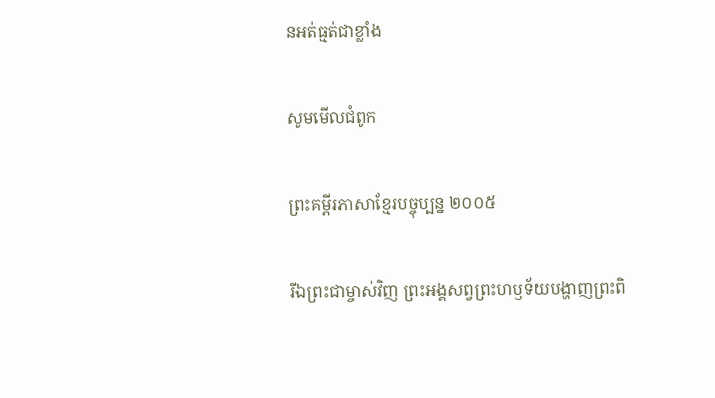នអត់ធ្មត់ជាខ្លាំង

សូមមើលជំពូក

ព្រះគម្ពីរភាសាខ្មែរបច្ចុប្បន្ន ២០០៥

រីឯព្រះ‌ជា‌ម្ចាស់វិញ ព្រះអង្គសព្វព្រះ‌ហឫទ័យបង្ហាញព្រះ‌ពិ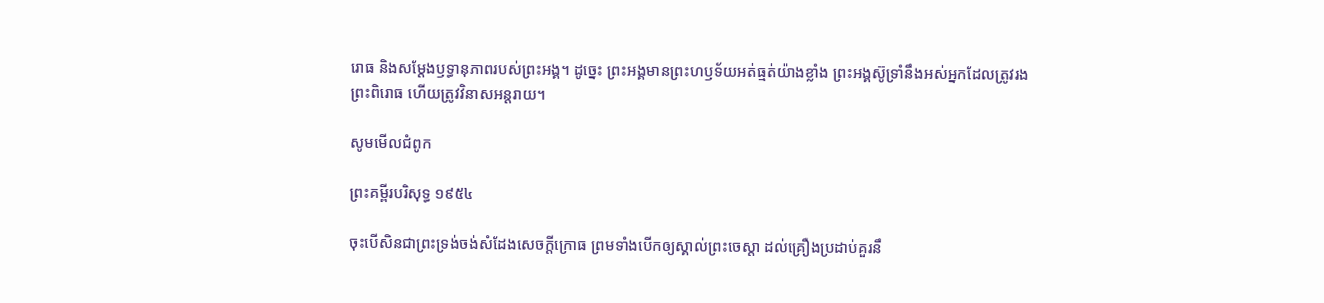រោធ និងសម្តែងឫទ្ធា‌នុភាពរបស់ព្រះអង្គ។ ដូច្នេះ ព្រះអង្គមានព្រះ‌ហឫទ័យអត់‌ធ្មត់យ៉ាងខ្លាំង ព្រះអង្គស៊ូទ្រាំនឹងអស់អ្នកដែលត្រូវរងព្រះ‌ពិរោធ ហើយត្រូវវិនាសអន្តរាយ។

សូមមើលជំពូក

ព្រះគម្ពីរបរិសុទ្ធ ១៩៥៤

ចុះបើសិនជាព្រះ‌ទ្រង់ចង់សំដែងសេចក្ដីក្រោធ ព្រមទាំងបើកឲ្យស្គាល់ព្រះ‌ចេស្តា ដល់គ្រឿងប្រដាប់គួរនឹ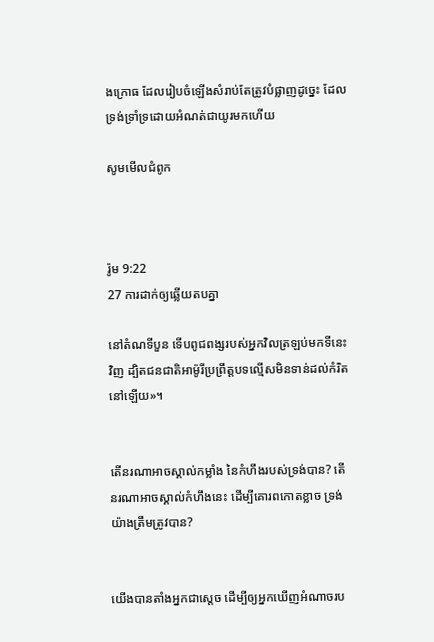ងក្រោធ ដែលរៀបចំឡើងសំរាប់តែត្រូវបំផ្លាញដូច្នេះ ដែលទ្រង់ទ្រាំ‌ទ្រដោយអំណត់ជាយូរមកហើយ

សូមមើលជំពូក



រ៉ូម 9:22
27 ការដាក់ឲ្យឆ្លើយតបគ្នា

នៅតំណទីបួន ទើបពូជ‌ពង្សរបស់អ្នកវិលត្រឡប់មកទីនេះវិញ ដ្បិតជន‌ជាតិអាម៉ូ‌រីប្រព្រឹត្តបទល្មើសមិនទាន់ដល់កំរិតនៅឡើយ»។


តើនរណាអាចស្គាល់កម្លាំង នៃកំហឹងរបស់ទ្រង់បាន? តើនរណាអាចស្គាល់កំហឹងនេះ ដើម្បីគោរពកោតខ្លាច ទ្រង់យ៉ាងត្រឹមត្រូវបាន?


យើងបានតាំងអ្នកជាស្តេច ដើម្បីឲ្យអ្នកឃើញអំណាចរប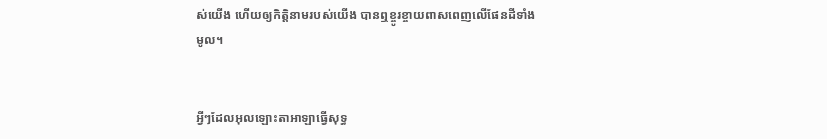ស់យើង ហើយឲ្យកិត្តិនាមរបស់យើង បានឮខ្ចូរ‌ខ្ចាយពាសពេញលើផែនដីទាំងមូល។


អ្វីៗដែលអុលឡោះ‌តាអាឡាធ្វើសុទ្ធ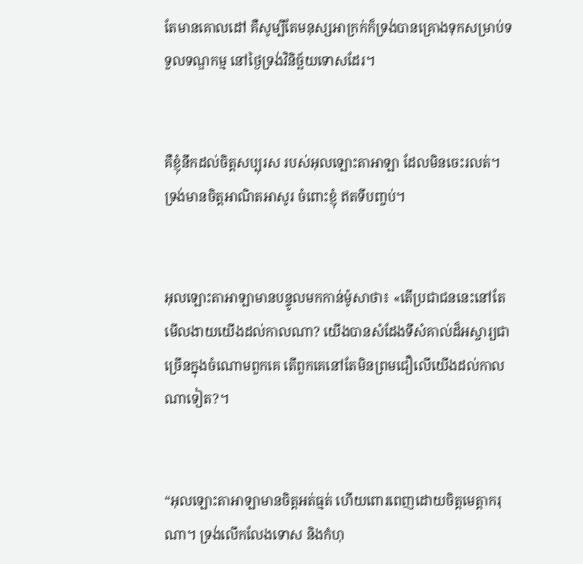តែមានគោល‌ដៅ គឺសូម្បីតែមនុស្សអាក្រក់ក៏ទ្រង់បានគ្រោងទុកសម្រាប់ទទួលទណ្ឌ‌កម្ម នៅថ្ងៃទ្រង់វិនិច្ឆ័យទោសដែរ។


គឺខ្ញុំនឹកដល់ចិត្តសប្បុរស របស់អុលឡោះ‌តាអាឡា ដែលមិនចេះរលត់។ ទ្រង់មានចិត្តអាណិតអាសូរ ចំពោះខ្ញុំ ឥតទីបញ្ចប់។


អុលឡោះ‌តាអាឡាមានបន្ទូលមកកាន់ម៉ូសាថា៖ «តើប្រជា‌ជននេះនៅតែមើលងាយយើងដល់កាលណា? យើងបានសំដែងទីសំគាល់ដ៏អស្ចារ្យជាច្រើនក្នុងចំណោមពួកគេ តើពួកគេនៅតែមិនព្រមជឿលើយើងដល់កាលណាទៀត?។


“អុលឡោះ‌តាអាឡាមានចិត្តអត់‌ធ្មត់ ហើយពោរពេញដោយចិត្តមេត្តា‌ករុណា។ ទ្រង់លើកលែងទោស និងកំហុ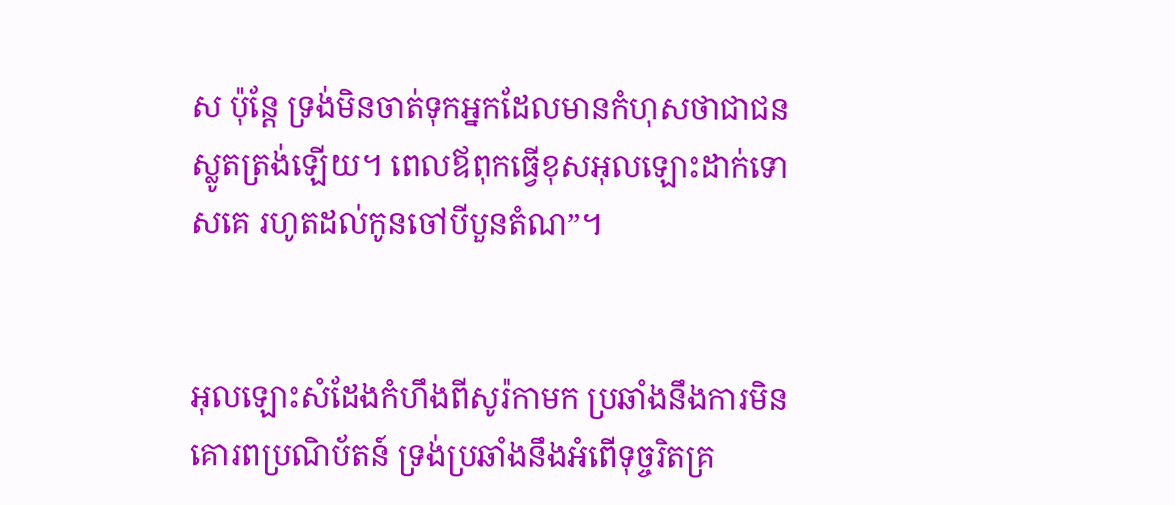ស ប៉ុន្តែ ទ្រង់មិនចាត់ទុកអ្នកដែលមានកំហុសថាជាជនស្លូតត្រង់ឡើយ។ ពេលឪពុកធ្វើខុសអុលឡោះដាក់ទោសគេ រហូតដល់កូនចៅបីបួនតំណ”។


អុលឡោះសំដែងកំហឹងពីសូរ៉កាមក ប្រឆាំងនឹងការមិនគោរពប្រណិ‌ប័តន៍ ទ្រង់ប្រឆាំងនឹងអំពើទុច្ចរិតគ្រ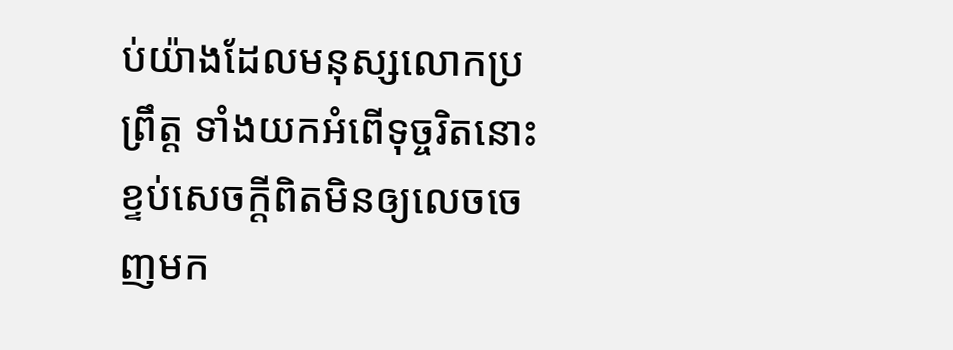ប់យ៉ាងដែលមនុស្សលោកប្រព្រឹត្ដ ទាំងយកអំពើទុច្ចរិតនោះខ្ទប់សេចក្ដីពិតមិនឲ្យលេចចេញមក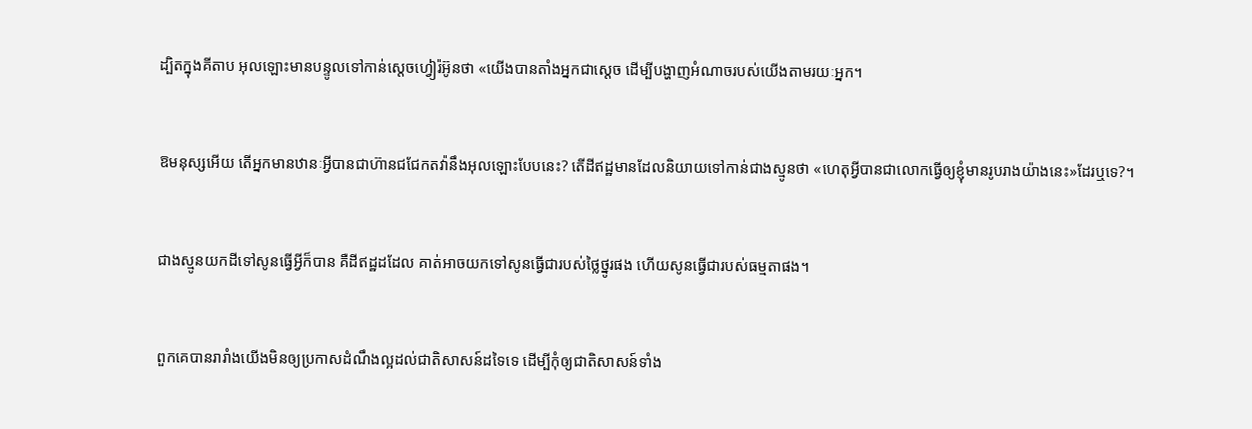ដ្បិតក្នុងគីតាប អុលឡោះមានបន្ទូលទៅកាន់ស្ដេចហ្វៀរ៉អ៊ូនថា «យើងបានតាំងអ្នកជាស្ដេច ដើម្បីបង្ហាញអំណាចរបស់យើងតាមរយៈអ្នក។


ឱមនុស្សអើយ តើអ្នកមានឋានៈអ្វីបានជាហ៊ានជជែកតវ៉ានឹងអុលឡោះបែបនេះ? តើដីឥដ្ឋមានដែលនិយាយទៅកាន់ជាងស្មូនថា «ហេតុអ្វីបានជាលោកធ្វើឲ្យខ្ញុំមានរូបរាងយ៉ាងនេះ»ដែរឬទេ?។


ជាងស្មូនយកដីទៅសូនធ្វើអ្វីក៏បាន គឺដីឥដ្ឋដដែល គាត់អាចយកទៅសូនធ្វើជារបស់ថ្លៃ‌ថ្នូរផង ហើយសូនធ្វើជារបស់ធម្មតាផង។


ពួកគេបានរា‌រាំងយើងមិនឲ្យប្រកាសដំណឹង‌ល្អដល់ជាតិសាសន៍ដទៃទេ ដើម្បីកុំឲ្យជាតិសាសន៍ទាំង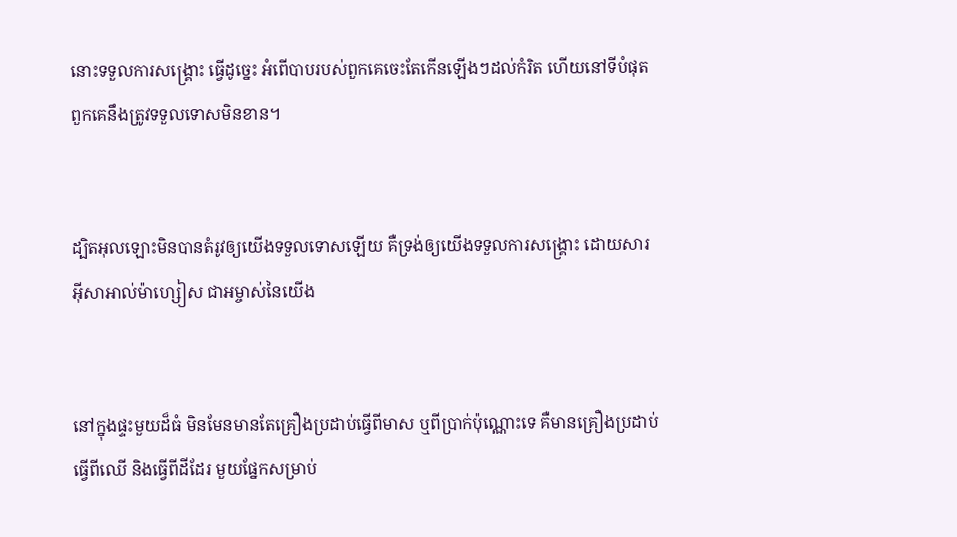នោះទទួលការសង្គ្រោះ ធ្វើដូច្នេះ អំពើបាបរបស់ពួកគេចេះតែកើនឡើងៗដល់កំរិត ហើយនៅទីបំផុតពួកគេនឹងត្រូវទទួលទោសមិនខាន។


ដ្បិតអុលឡោះមិនបានតំរូវឲ្យយើងទទួលទោសឡើយ គឺទ្រង់ឲ្យយើងទទួលការសង្គ្រោះ ដោយ‌សារអ៊ីសា‌អាល់ម៉ា‌ហ្សៀស ជាអម្ចាស់នៃយើង


នៅក្នុងផ្ទះមួយដ៏ធំ មិនមែនមានតែគ្រឿងប្រដាប់ធ្វើពីមាស ឬពីប្រាក់ប៉ុណ្ណោះទេ គឺមានគ្រឿងប្រដាប់ធ្វើពីឈើ និងធ្វើពីដីដែរ មួយផ្នែកសម្រាប់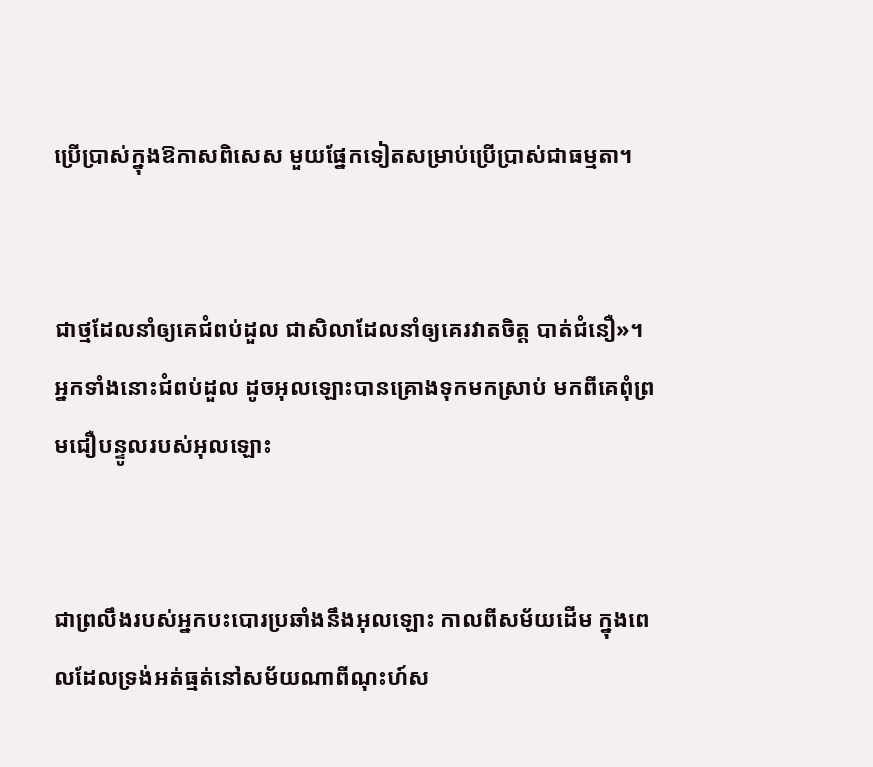ប្រើប្រាស់ក្នុងឱកាសពិសេស មួយផ្នែកទៀតសម្រាប់ប្រើប្រាស់ជាធម្មតា។


ជាថ្មដែលនាំឲ្យគេជំពប់ដួល ជាសិលាដែលនាំឲ្យគេរវាតចិត្ដ បាត់ជំនឿ»។ អ្នកទាំងនោះជំពប់ដួល ដូចអុលឡោះបានគ្រោងទុកមកស្រាប់ មកពីគេពុំព្រមជឿបន្ទូលរបស់អុលឡោះ


ជាព្រលឹងរបស់អ្នកបះ‌បោរប្រឆាំងនឹងអុលឡោះ កាលពីសម័យដើម ក្នុងពេលដែលទ្រង់អត់‌ធ្មត់នៅសម័យណាពីណុះហ៍ស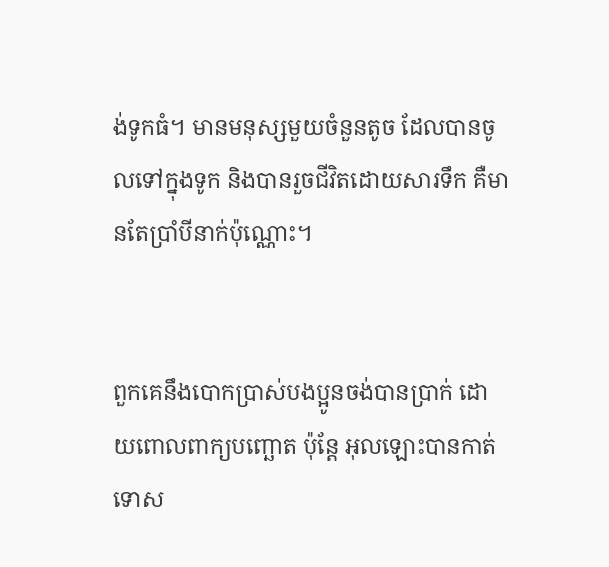ង់ទូកធំ។ មានមនុស្សមួយចំនួនតូច ដែលបានចូលទៅក្នុងទូក និងបានរួចជីវិតដោយ‌សារទឹក គឺមានតែប្រាំបីនាក់ប៉ុណ្ណោះ។


ពួកគេនឹងបោកប្រាស់បងប្អូនចង់បានប្រាក់ ដោយពោលពាក្យបញ្ឆោត ប៉ុន្ដែ អុលឡោះបានកាត់ទោស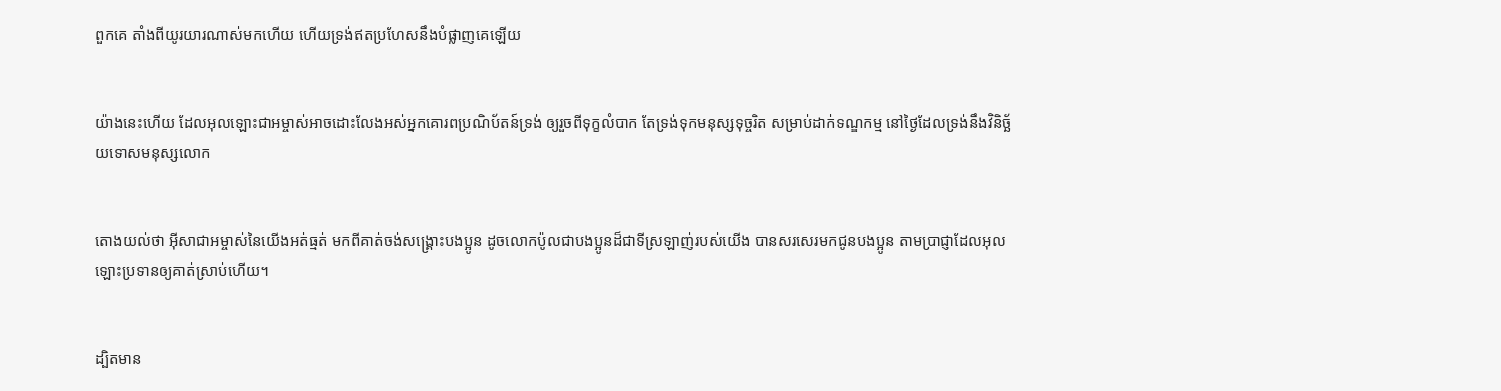ពួកគេ តាំងពីយូរ‌យារណាស់មកហើយ ហើយទ្រង់ឥតប្រហែសនឹងបំផ្លាញគេឡើយ


យ៉ាងនេះហើយ ដែលអុលឡោះ‌ជាអម្ចាស់អាចដោះលែងអស់អ្នកគោរពប្រណិ‌ប័តន៍ទ្រង់ ឲ្យរួចពីទុក្ខលំបាក តែទ្រង់ទុកមនុស្សទុច្ចរិត សម្រាប់ដាក់ទណ្ឌ‌កម្ម នៅថ្ងៃដែលទ្រង់នឹងវិនិច្ឆ័យទោសមនុស្សលោក


តោងយល់ថា អ៊ីសា‌ជាអម្ចាស់នៃយើងអត់‌ធ្មត់ មកពីគាត់ចង់សង្គ្រោះបងប្អូន ដូចលោកប៉ូលជាបងប្អូនដ៏ជាទីស្រឡាញ់របស់យើង បានសរសេរមកជូនបងប្អូន តាមប្រាជ្ញាដែលអុលឡោះប្រទានឲ្យគាត់ស្រាប់ហើយ។


ដ្បិតមាន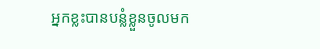អ្នកខ្លះបានបន្លំខ្លួនចូលមក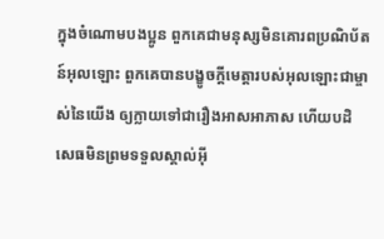ក្នុងចំណោមបងប្អូន ពួកគេជាមនុស្សមិនគោរពប្រណិ‌ប័តន៍អុលឡោះ ពួកគេបានបង្ខូចក្តីមេត្តារបស់អុលឡោះជាម្ចាស់នៃយើង ឲ្យក្លាយទៅជារឿងអាស‌អាភាស ហើយបដិសេធមិនព្រមទទួលស្គាល់អ៊ី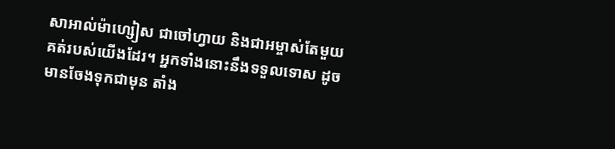សា‌អាល់ម៉ា‌ហ្សៀស ជាចៅហ្វាយ និងជាអម្ចាស់តែមួយគត់របស់យើងដែរ។ អ្នកទាំងនោះនឹងទទួលទោស ដូចមានចែងទុកជាមុន តាំង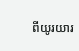ពីយូរ‌យារ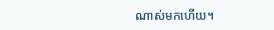ណាស់មកហើយ។